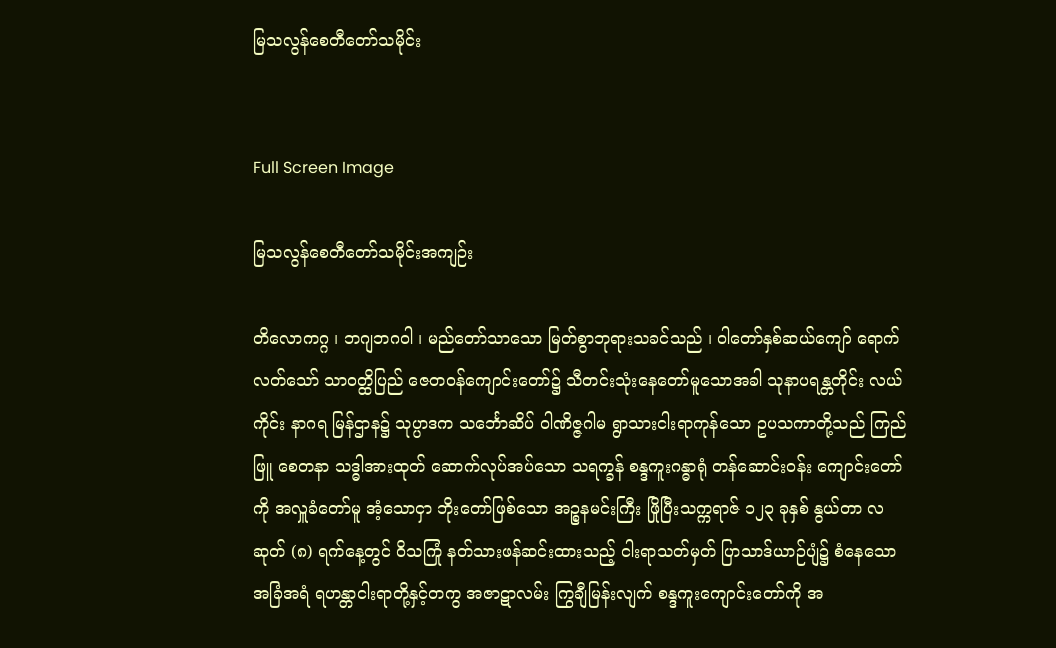မြသလွန်စေတီတော်သမိုင်း


Full Screen Image

မြသလွန်စေတီတော်သမိုင်းအကျဉ်း

တိလောကဂ္ဂ ၊ ဘဂျဘဂဝါ ၊ မည်တော်သာသော မြတ်စွာဘုရားသခင်သည် ၊ ဝါတော်နှစ်ဆယ်ကျော် ရောက်လတ်သော် သာဝတ္ထိပြည် ဇေတဝန်ကျောင်းတော်၌ သီတင်းသုံးနေတော်မူသောအခါ သုနာပရန္တတိုင်း လယ်ကိုင်း နာဂရ မြန်ဌာန၌ သုပ္ပာဒက သင်္ဘောဆိပ် ဝါဏိဇ္ဇဂါမ ရွာသားငါးရာကုန်သော ဥပသကာတို့သည် ကြည်ဖြူ စေတနာ သဒ္ဓါအားထုတ် ဆောက်လုပ်အပ်သော သရက္ခန် စန္ဒကူးဂန္ဓာရုံ တန်ဆောင်းဝန်း ကျောင်းတော်ကို အလှူခံတော်မူ အံ့သောငှာ ဘိုးတော်ဖြစ်သော အဉ္စနမင်းကြီး ဖြိုပြီးသက္ကရာဇ် ၁၂၃ ခုနှစ် နွယ်တာ လဆုတ် (၈) ရက်နေ့တွင် ဝိသကြုံ နတ်သားဖန်ဆင်းထားသည့် ငါးရာသတ်မှတ် ပြာသာဒ်ယာဉ်ပျံ၌ စံနေသော အခြံအရံ ရဟန္တာငါးရာတို့နှင့်တကွ အဇာဋာလမ်း ကြွချီမြန်းလျက် စန္ဒကူးကျောင်းတော်ကို အ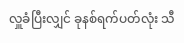လှူခံပြီးလျှင် ခုနစ်ရက်ပတ်လုံး သီ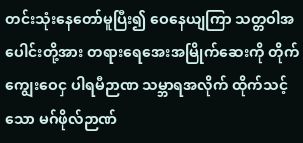တင်းသုံးနေတော်မူပြီး၍ ဝေနေယျကြာ သတ္တဝါအပေါင်းတို့အား တရားရေအေးအမြိုက်ဆေးကို တိုက်ကျွေးဝေငှ ပါရမီဉာဏ သမ္ဘာရအလိုက် ထိုက်သင့်သော မဂ်ဖိုလ်ဉာဏ်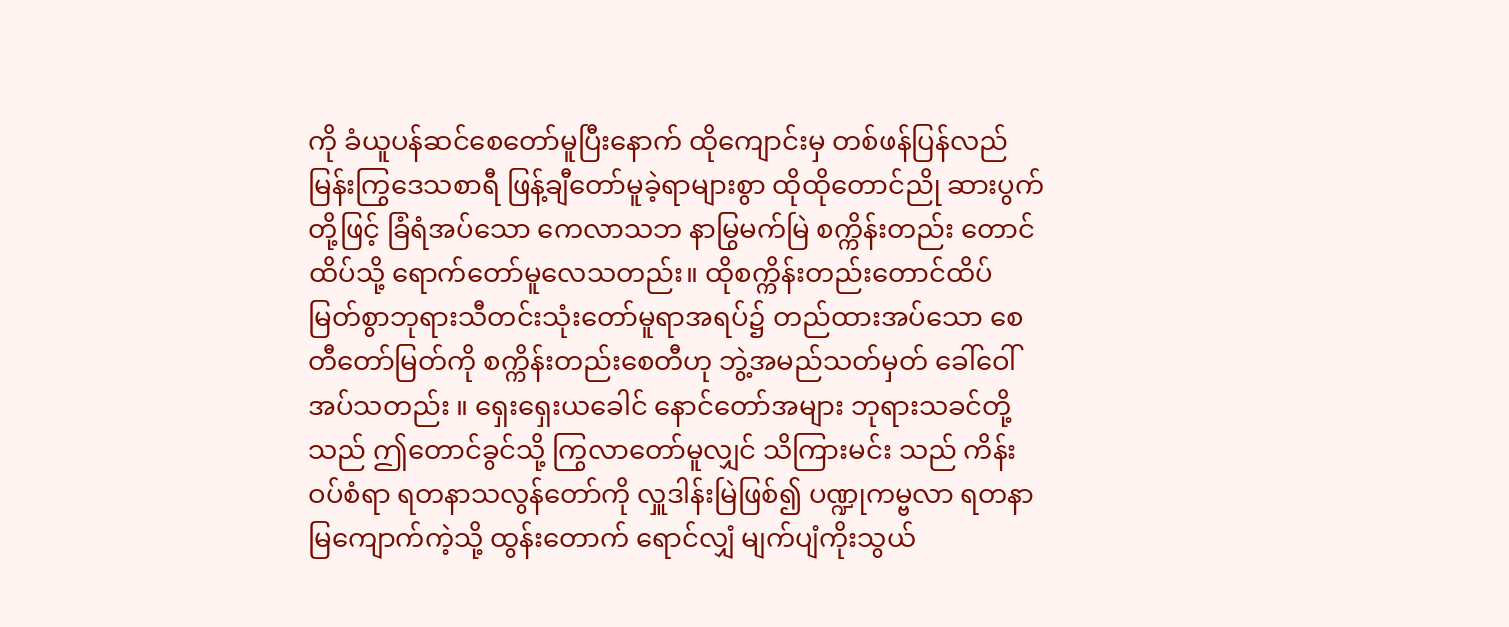ကို ခံယူပန်ဆင်စေတော်မူပြီးနောက် ထိုကျောင်းမှ တစ်ဖန်ပြန်လည် မြန်းကြွဒေသစာရီ ဖြန့်ချီတော်မူခဲ့ရာများစွာ ထိုထိုတောင်ညို ဆားပွက်တို့ဖြင့် ခြံရံအပ်သော ကေလာသဘ နာမြွမက်မြဲ စက္ကိန်းတည်း တောင်ထိပ်သို့ ရောက်တော်မူလေသတည်း။ ထိုစက္ကိန်းတည်းတောင်ထိပ် မြတ်စွာဘုရားသီတင်းသုံးတော်မူရာအရပ်၌ တည်ထားအပ်သော စေတီတော်မြတ်ကို စက္ကိန်းတည်းစေတီဟု ဘွဲ့အမည်သတ်မှတ် ခေါ်ဝေါ်အပ်သတည်း ။ ရှေးရှေးယခေါင် နောင်တော်အများ ဘုရားသခင်တို့သည် ဤတောင်ခွင်သို့ ကြွလာတော်မူလျှင် သိကြားမင်း သည် ကိန်းဝပ်စံရာ ရတနာသလွန်တော်ကို လှူဒါန်းမြဲဖြစ်၍ ပဏ္ဍုကမ္ဗလာ ရတနာမြကျောက်ကဲ့သို့ ထွန်းတောက် ရောင်လျှံ မျက်ပျံကိုးသွယ်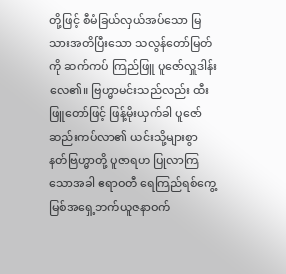တို့ဖြင့် စီမံခြယ်လှယ်အပ်သော မြသားအတိပြီးသော သလွန်တော်မြတ်ကို ဆက်ကပ် ကြည်ဖြူ ပူဇော်လှူဒါန်းလေ၏။ ဗြဟ္မာမင်းသည်လည်း ထီးဖြူတော်ဖြင့် ဖြန့်မိုးယှက်ခါ ပူဇော်ဆည်းကပ်လာ၏ ယင်းသို့များစွာ နတ်ဗြဟ္မာတို့ ပူဇာရဟ ပြုလာကြသောအခါ ဧရာဝတီ ရေကြည်ရစ်ကွေ့ မြစ်အရှေ့ဘက်ယူဇနာဝက်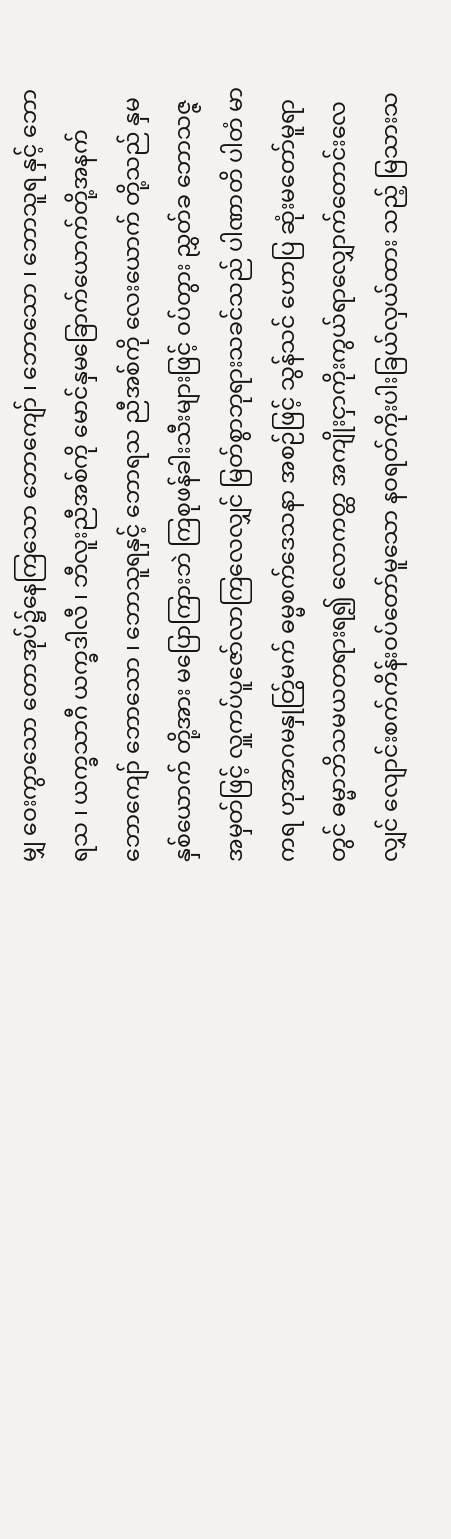မျှ ဝေးကွာသော တောအုပ်၌နေကြသော ဘောကျော် ၊ ဘောသော ၊ ဘောသူရ နှင့် ဘောရသ ၊ ယက္ခသာဂီ ယက္ခဒါလီ ၊ ဘီလူးညီအစ်ကို မောင်နှမခြောက်ယောက်တို့အနက် ဘောကျော် ဘောသော ၊ ဘောသူရနှင့် ဘောရသ ညီအစ်ကို လေးယောက် တို့သည် နှမနှစ်ယောက် တို့အား မပြောကြားဘဲ ကြစုဖန်ခါးသီးများဖြင့် ဝပ်တွား ညွှတ်ခ ဘောသဇ္ဇ အမှတ်ဖြင့် လှူကပ်ပူဇော်လာကြလေလျှင် မြတ်စွာဘုရားသခင်သည် ပါဏာတိ ပါတံ မာကရ ဟုအာဂမနှုတ်ြွမက် ဓမ္မစက်ဒေသနာ အစဉ်ဖြင့် သွန်သင် ဟောပြ ဆုံးမတော်မူရာတွင် ဓမ္မာဘိသမယတရားရ၍ လောကတ္ထ အကျိုးငှာကိုးကွယ်ရာလျှောက်တောင်းလေလျှင် လျောင်းစက်ကိန်းဝပ်တော်မူသော နဝရတ်ကိုးပါးခြယ်လှယ်ထား သည့် မြသားသ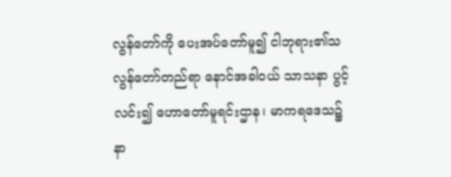လွန်တော်ကို ပေးအပ်တော်မူ၍ ငါဘုရား၏သလွန်တော်တည်ရာ နောင်အခါဝယ် သာသနာ ပွင့်လင်း၍ ဟောတော်မူရင်းဌာန၊ မာကရဒေသ၌ နာ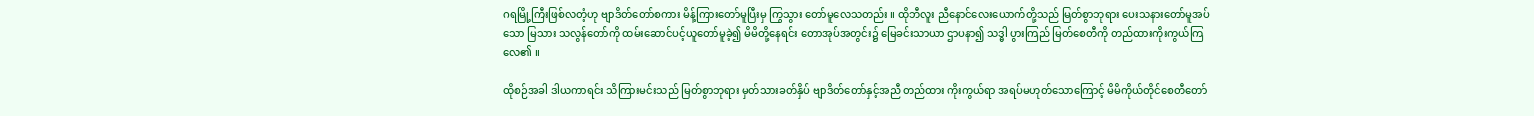ဂရမြို့ကြီးဖြစ်လတံ့ဟု ဗျာဒိတ်တော်စကား မိန့်ကြားတော်မူပြီးမှ ကြွသွား တော်မူလေသတည်း ။ ထိုဘီလူး ညီနောင်လေးယောက်တို့သည် မြတ်စွာဘုရား ပေးသနားတော်မူအပ်သော မြသား သလွန်တော်ကို ထမ်းဆောင်ပင့်ယူတော်မူခဲ့၍ မိမိတို့နေရင်း တောအုပ်အတွင်း၌ မြေခင်းသာယာ ဌာပနာ၍ သဒ္ဓါ ပွားကြည် မြတ်စေတီကို တည်ထားကိုးကွယ်ကြလေ၏ ။

ထိုစဉ်အခါ ဒါယကာရင်း သိကြားမင်းသည် မြတ်စွာဘုရား မှတ်သားခတ်နှိပ် ဗျာဒိတ်တော်နှင့်အညီ တည်ထား ကိုးကွယ်ရာ အရပ်မဟုတ်သောကြောင့် မိမိကိုယ်တိုင်စေတီတော်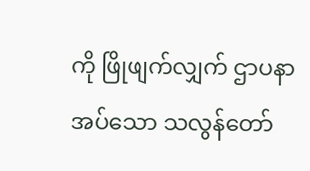ကို ဖြိုဖျက်လျှက် ဌာပနာအပ်သော သလွန်တော်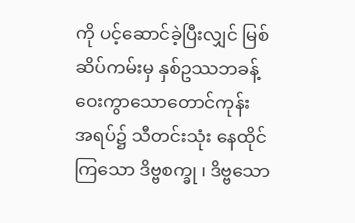ကို ပင့်ဆောင်ခဲ့ပြီးလျှင် မြစ်ဆိပ်ကမ်းမှ နှစ်ဥဿဘခန့် ဝေးကွာသောတောင်ကုန်း အရပ်၌ သီတင်းသုံး နေထိုင်ကြသော ဒိဗ္ဗစက္ခု ၊ ဒိဗ္ဗသော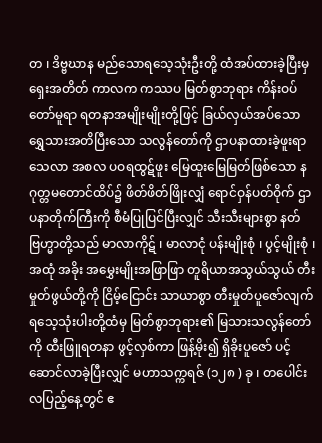တ ၊ ဒိဗ္ဗဃာန မည်သောရသေ့သုံးဦးတို့ ထံအပ်ထားခဲ့ပြီးမှ ရှေးအတိတ် ကာလက ကဿပ မြတ်စွာဘုရား ကိန်းဝပ်တော်မူရာ ရတနာအမျိုးမျိုးတို့ဖြင့် ခြယ်လှယ်အပ်သော ရွှေသားအတိပြီးသော သလွန်တော်ကို ဌာပနာထားခဲ့ဖူးရာ သေလာ အစလ ပဝရထွဋ်ဖူး မြေထူးမြေမြတ်ဖြစ်သော နဂုတ္တမတောင်ထိပ်၌ ဖိတ်ဖိတ်ဖြိုးလျှံ ရောင်ဝှန်ပတ်ဝိုက် ဌာပနာတိုက်ကြီးကို စီမံပြုပြင်ပြီးလျှင် သီးသီးများစွာ နတ်ဗြဟ္မာတို့သည် မာလာကိုဋ် ၊ မာလာငုံ ပန်းမျိုးစုံ ၊ ပွင့်မျိုးစုံ ၊ အထုံ အခိုး အမွှေးမျိုးအဖြာဖြာ တူရိယာအသွယ်သွယ် တီးမှုတ်ဖွယ်တို့ကို ငြိမ့်ငြောင်း သာယာစွာ တီးမှုတ်ပူဇော်လျက် ရသေ့သုံးပါးတို့ထံမှ မြတ်စွာဘုရား၏ မြသားသလွန်တော်ကို ထီးဖြူရတနာ ဖွင့်လှစ်ကာ ဖြန့်မိုး၍ ရှိခိုးပူဇော် ပင့်ဆောင်လာခဲ့ပြီးလျှင် မဟာသက္ကရဇ် (၁၂၈ ) ခု ၊ တပေါင်းလပြည့်နေ့တွင် ဧ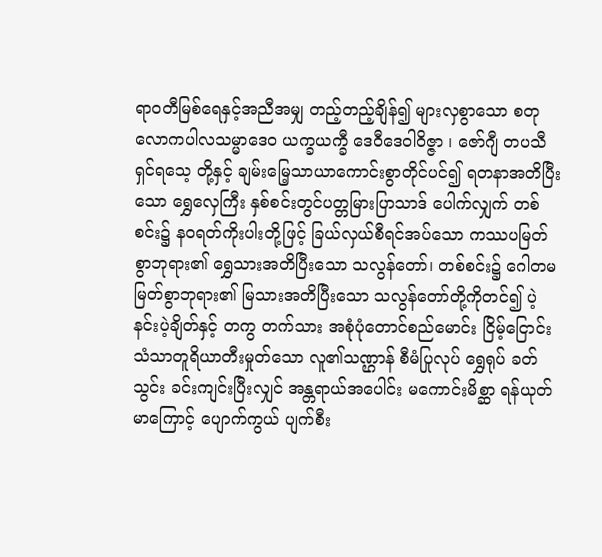ရာဝတီမြစ်ရေနှင့်အညီအမျှ တည့်တည့်ချိန်၍ များလှစွာသော စတုလောကပါလသမ္မာဒေဝ ယက္ခယက္ခီ ဒေဝီဒေဝါဝိဇ္ဇာ ၊ ဇော်ဂျီ တပသီ ရှင်ရသေ့ တို့နှင့် ချမ်းမြေ့သာယာကောင်းစွာတိုင်ပင်၍ ရတနာအတိပြီးသော ရွှေလှေကြီး နှစ်စင်းတွင်ပတ္တမြားပြာသာဒ် ပေါက်လျှက် တစ်စင်း၌ နဝရတ်ကိုးပါးတို့ဖြင့် ခြယ်လှယ်စီရင်အပ်သော ကဿပမြတ်စွာဘုရား၏ ရွှေသားအတိပြီးသော သလွန်တော်၊ တစ်စင်း၌ ဂေါတမမြတ်စွာဘုရား၏ မြသားအတိပြီးသော သလွန်တော်တို့ကိုတင်၍ ပဲ့နင်းပဲ့ချိတ်နှင့် တကွ တက်သား အစုံပုံတောင်စည်မောင်း ငြိမ့်ငြောင်းသံသာတူရိယာတီးမှုတ်သော လူ၏သဏ္ဌာန် စီမံပြုလုပ် ရွှေရုပ် ခတ်သွင်း ခင်းကျင်းပြီးလျှင် အန္တရာယ်အပေါင်း မကောင်းမိစ္ဆာ ရန်ယုတ်မာကြောင့် ပျောက်ကွယ် ပျက်စီး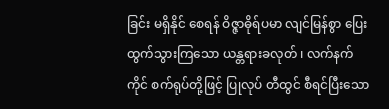ခြင်း မရှိနိုင် စေရန် ဝိဇ္ဇာဓိုရ်ပမာ လျင်မြန်စွာ ပြေးထွက်သွားကြသော ယန္တရားခလုတ် ၊ လက်နက်ကိုင် စက်ရုပ်တို့ဖြင့် ပြုလုပ် တီထွင် စီရင်ပြီးသော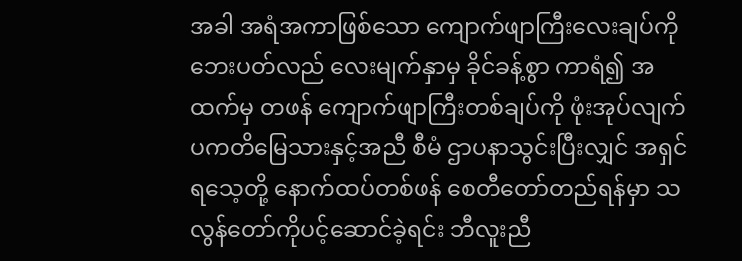အခါ အရံအကာဖြစ်သော ကျောက်ဖျာကြီးလေးချပ်ကို ဘေးပတ်လည် လေးမျက်နှာမှ ခိုင်ခန့်စွာ ကာရံ၍ အထက်မှ တဖန် ကျောက်ဖျာကြီးတစ်ချပ်ကို ဖုံးအုပ်လျက် ပကတိမြေသားနှင့်အညီ စီမံ ဌာပနာသွင်းပြီးလျှင် အရှင်ရသေ့တို့ နောက်ထပ်တစ်ဖန် စေတီတော်တည်ရန်မှာ သလွန်တော်ကိုပင့်ဆောင်ခဲ့ရင်း ဘီလူးညီ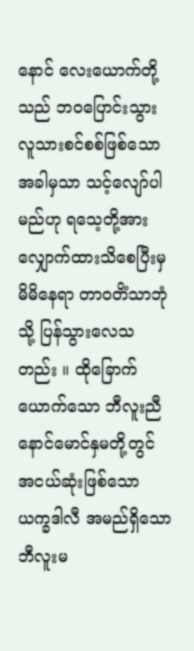နောင် လေးယောက်တို့သည် ဘဝပြောင်းသွား လူသားစင်စစ်ဖြစ်သောအခါမှသာ သင့်လျော်ပါမည်ဟု ရသေ့တို့အား လျှောက်ထားသိစေပြီးမှ မိမိနေရာ တာဝတိံသာဘုံ သို့ ပြန်သွားလေသတည်း ။ ထိုခြောက်ယောက်သော ဘီလူးညီနောင်မောင်နှမတို့တွင် အငယ်ဆုံးဖြစ်သော ယက္ခဒါလီ အမည်ရှိသော ဘီလူးမ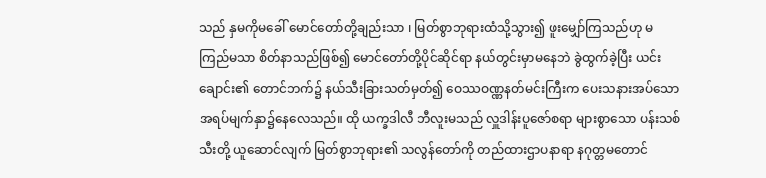သည် နှမကိုမခေါ် မောင်တော်တို့ချည်းသာ ၊ မြတ်စွာဘုရားထံသို့သွား၍ ဖူးမျှော်ကြသည်ဟု မကြည်မသာ စိတ်နာသည်ဖြစ်၍ မောင်တော်တို့ပိုင်ဆိုင်ရာ နယ်တွင်းမှာမနေဘဲ ခွဲထွက်ခဲ့ပြီး ယင်းချောင်း၏ တောင်ဘက်၌ နယ်သီးခြားသတ်မှတ်၍ ဝေဿဝဏ္ဏနတ်မင်းကြီးက ပေးသနားအပ်သော အရပ်မျက်နှာ၌နေလေသည်။ ထို ယက္ခဒါလီ ဘီလူးမသည် လှူဒါန်းပူဇော်စရာ များစွာသော ပန်းသစ်သီးတို့ ယူဆောင်လျက် မြတ်စွာဘုရား၏ သလွန်တော်ကို တည်ထားဌာပနာရာ နဂုတ္တမတောင်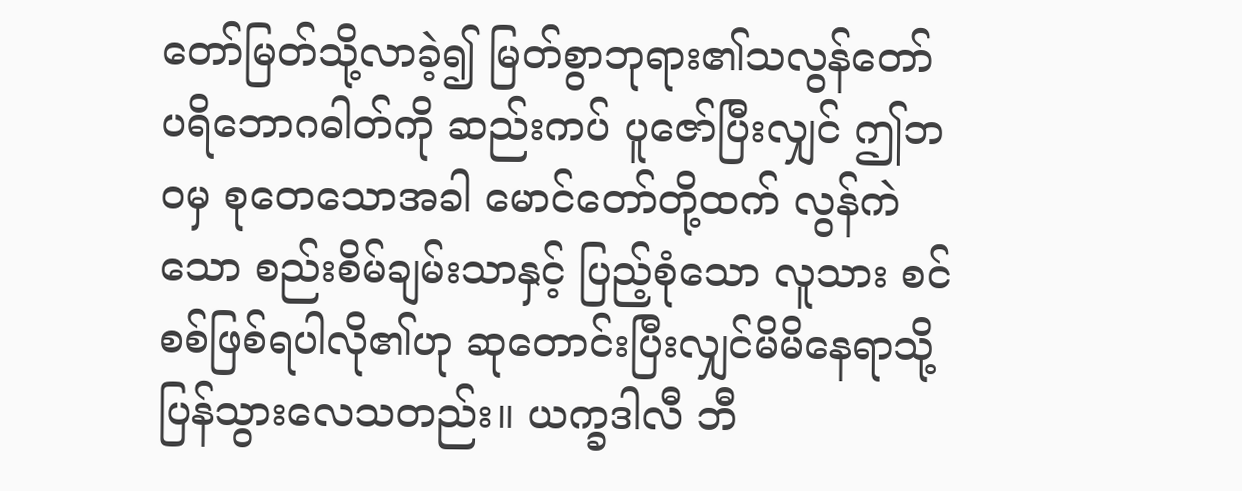တော်မြတ်သို့လာခဲ့၍ မြတ်စွာဘုရား၏သလွန်တော် ပရိဘောဂဓါတ်ကို ဆည်းကပ် ပူဇော်ပြီးလျှင် ဤဘဝမှ စုတေသောအခါ မောင်တော်တို့ထက် လွန်ကဲသော စည်းစိမ်ချမ်းသာနှင့် ပြည့်စုံသော လူသား စင်စစ်ဖြစ်ရပါလို၏ဟု ဆုတောင်းပြီးလျှင်မိမိနေရာသို့ ပြန်သွားလေသတည်း။ ယက္ခဒါလီ ဘီ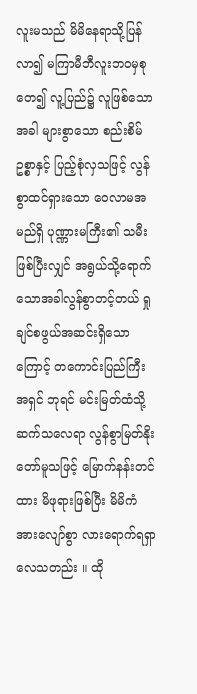လူးမသည် မိမိနေရာသို့ပြန်လာ၍ မကြာမီဘီလူးဘဝမှစုတေ၍ လူ့ပြည်၌ လူဖြစ်သောအခါ များစွာသော စည်းစိမ်ဥစ္စာနှင့် ပြည့်စုံလှသဖြင့် လွန်စွာထင်ရှားသော ဝေလာမအမည်ရှိ ပုဏ္ဏားမကြီး၏ သမီးဖြစ်ပြီးလျှင် အရွယ်သို့ရောက်သောအခါလွန်စွာတင့်တယ် ရှုချင်စဖွယ်အဆင်းရှိသောကြောင့် တကောင်းပြည်ကြီးအရှင် ဘုရင် မင်းမြတ်ထံသို့ ဆက်သလေရာ လွန်စွာမြတ်နိုးတော်မူသဖြင့် မြောက်နန်းတင်ထား မိဖုရားဖြစ်ပြီး မိမိကံအားလျော်စွာ လားရောက်ရရှာလေသတည်း ။ ထို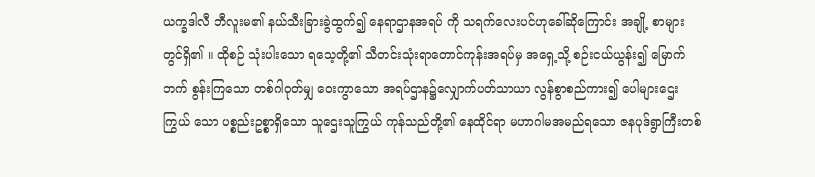ယက္ခဒါလီ ဘီလူးမ၏ နယ်သီးခြားခွဲထွက်၍ နေရာဌာနအရပ် ကို သရက်လေးပင်ဟုခေါ်ဆိုကြောင်း အချို့ စာများတွင်ရှိ၏ ။ ထိုစဉ် သုံးပါးသော ရသေ့တို့၏ သီတင်းသုံးရာတောင်ကုန်းအရပ်မှ အရှေ့သို့ စဉ်းငယ်ယွန်း၍ မြောက်ဘက် စွန်းကြသော တစ်ဂါဝုတ်မျှ ဝေးကွာသော အရပ်ဌာန၌လျှောက်ပတ်သာယာ လွန်စွာစည်ကား၍ ပေါများဌေးကြွယ် သော ပစ္စည်းဥစ္စာရှိသော သူဌေးသူကြွယ် ကုန်သည်တို့၏ နေထိုင်ရာ မဟာဂါမအမည်ရသော ဇနပုဒ်ရွာကြီးတစ်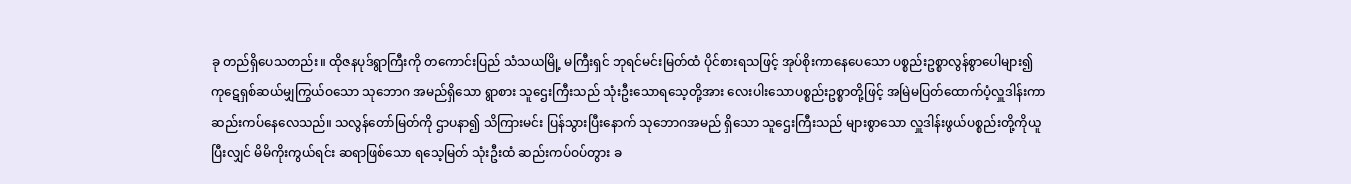ခု တည်ရှိပေသတည်း။ ထိုဇနပုဒ်ရွာကြီးကို တကောင်းပြည် သံသယမြို့ မကြီးရှင် ဘုရင်မင်းမြတ်ထံ ပိုင်စားရသဖြင့် အုပ်စိုးကာနေပေသော ပစ္စည်းဥစ္စာလွန်စွာပေါများ၍ ကုဋေရှစ်ဆယ်မျှကြွယ်ဝသော သုဘောဂ အမည်ရှိသော ရွာစား သူဌေးကြီးသည် သုံးဦးသောရသေ့တို့အား လေးပါးသောပစ္စည်းဥစ္စာတို့ဖြင့် အမြဲမပြတ်ထောက်ပံ့လှူဒါန်းကာ ဆည်းကပ်နေလေသည်။ သလွန်တော်မြတ်ကို ဌာပနာ၍ သိကြားမင်း ပြန်သွားပြီးနောက် သုဘောဂအမည် ရှိသော သူဌေးကြီးသည် များစွာသော လှူဒါန်းဖွယ်ပစ္စည်းတို့ကိုယူပြီးလျှင် မိမိကိုးကွယ်ရင်း ဆရာဖြစ်သော ရသေ့မြတ် သုံးဦးထံ ဆည်းကပ်ဝပ်တွား ခ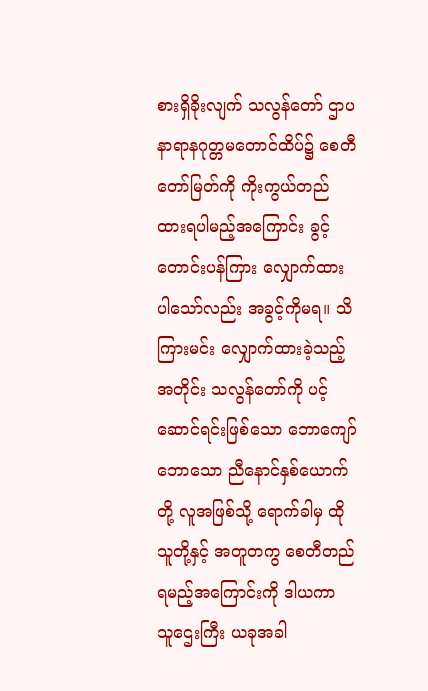စားရှိခိုးလျက် သလွန်တော် ဌာပနာရာနဂုတ္တမတောင်ထိပ်၌ စေတီတော်မြတ်ကို ကိုးကွယ်တည်ထားရပါမည့်အကြောင်း ခွင့်တောင်းပန်ကြား လျှောက်ထားပါသော်လည်း အခွင့်ကိုမရ။ သိကြားမင်း လျှောက်ထားခဲ့သည့်အတိုင်း သလွန်တော်ကို ပင့်ဆောင်ရင်းဖြစ်သော ဘောကျော် ဘောသော ညီနောင်နှစ်ယောက်တို့ လူအဖြစ်သို့ ရောက်ခါမှ ထိုသူတို့နှင့် အတူတကွ စေတီတည်ရမည့်အကြောင်းကို ဒါယကာ သူဌေးကြီး ယခုအခါ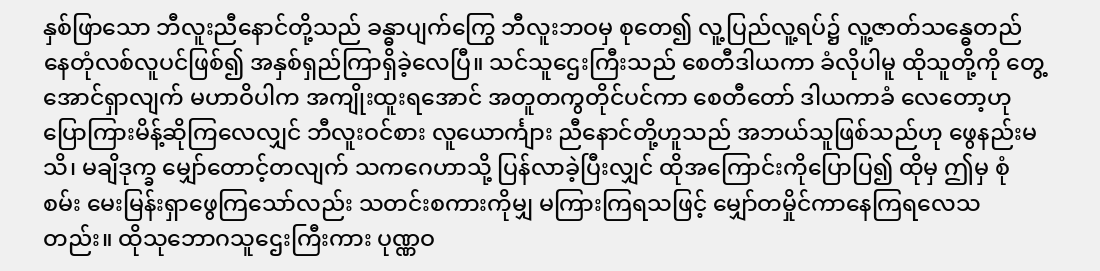နှစ်ဖြာသော ဘီလူးညီနောင်တို့သည် ခန္ဓာပျက်ကြွေ ဘီလူးဘဝမှ စုတေ၍ လူ့ပြည်လူ့ရပ်၌ လူ့ဇာတ်သန္ဓေတည် နေတုံလစ်လူပင်ဖြစ်၍ အနှစ်ရှည်ကြာရှိခဲ့လေပြီ။ သင်သူဌေးကြီးသည် စေတီဒါယကာ ခံလိုပါမူ ထိုသူတို့ကို တွေ့အောင်ရှာလျက် မဟာဝိပါက အကျိုးထူးရအောင် အတူတကွတိုင်ပင်ကာ စေတီတော် ဒါယကာခံ လေတော့ဟု ပြောကြားမိန့်ဆိုကြလေလျှင် ဘီလူးဝင်စား လူယောင်္ကျား ညီနောင်တို့ဟူသည် အဘယ်သူဖြစ်သည်ဟု ဖွေနည်းမသိ၊ မချိဒုက္ခ မျှော်တောင့်တလျက် သကဂေဟာသို့ ပြန်လာခဲ့ပြီးလျှင် ထိုအကြောင်းကိုပြောပြ၍ ထိုမှ ဤမှ စုံစမ်း မေးမြန်းရှာဖွေကြသော်လည်း သတင်းစကားကိုမျှ မကြားကြရသဖြင့် မျှော်တမှိုင်ကာနေကြရလေသတည်း။ ထိုသုဘောဂသူဌေးကြီးကား ပုဏ္ဏဝ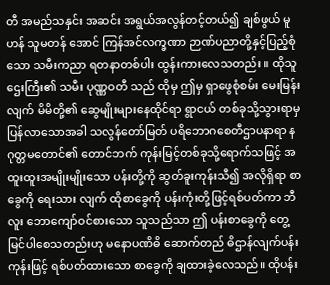တီ အမည်သနှင်း အဆင်း အရွယ်အလွန်တင့်တယ်၍ ချစ်ဖွယ် မူဟန် သူမတန် အောင် ကြန်အင်လက္ခဏာ ဉာဏ်ပညာတို့နှင့်ပြည့်စုံသော သမီးကညာ ရတနာတစ်ပါး ထွန်းကားလေသတည်း ။ ထိုသူဌေးကြီး၏ သမီး ပုဏ္ဏဝတီ သည် ထိုမှ ဤမှ ရှာဖွေစုံစမ်း မေးမြန်းလျက် မိမိတို့၏ ဆွေမျိုးများနေထိုင်ရာ ရွာငယ် တစ်ခုသို့သွားရာမှ ပြန်လာသောအခါ သလွန်တော်မြတ် ပရိဘောဂစေတီဌာပနာရာ နဂုတ္တမတောင်၏ တောင်ဘက် ကုန်းမြင့်တစ်ခုသို့ရောက်သဖြင့် အထူးထူးအမျိုးမျိုးသော ပန်းတို့ကို ဆွတ်ခူးကုန်းသီ၍ အလိုရှိရာ စာခွေကို ရေးသား လျက် ထိုစာခွေကို ပန်းကုံးတို့ဖြင့်ရစ်ပတ်ကာ ဘီလူး ဘောကျော်ဝင်စားသော သူသည်သာ ဤ ပန်းစာခွေကို တွေ့မြင်ပါစေသတည်းဟု မနောပဏိဓိ ဆောက်တည် ဓိဌာန်လျက်ပန်းကုန်းဖြင့် ရစ်ပတ်ထားသော စာခွေကို ချထားခဲ့လေသည်။ ထိုပန်း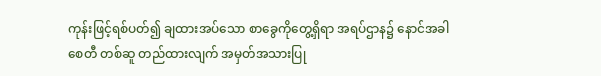ကုန်းဖြင့်ရစ်ပတ်၍ ချထားအပ်သော စာခွေကိုတွေ့ရှိရာ အရပ်ဌာန၌ နောင်အခါ စေတီ တစ်ဆူ တည်ထားလျက် အမှတ်အသားပြု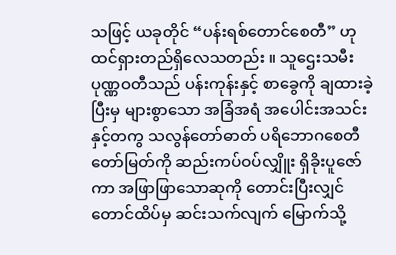သဖြင့် ယခုတိုင် “ပန်းရစ်တောင်စေတီ” ဟု ထင်ရှားတည်ရှိလေသတည်း ။ သူဌေးသမီး ပုဏ္ဏဝတီသည် ပန်းကုန်းနှင့် စာခွေကို ချထားခဲ့ပြီးမှ များစွာသော အခြံအရံ အပေါင်းအသင်းနှင့်တကွ သလွန်တော်ဓာတ် ပရိဘောဂစေတီတော်မြတ်ကို ဆည်းကပ်ဝပ်လျှိူး ရှိခိုးပူဇော်ကာ အဖြာဖြာသောဆုကို တောင်းပြီးလျှင် တောင်ထိပ်မှ ဆင်းသက်လျက် မြောက်သို့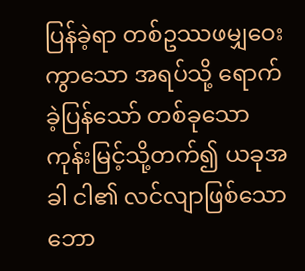ပြန်ခဲ့ရာ တစ်ဥဿဖမျှဝေးကွာသော အရပ်သို့ ရောက်ခဲ့ပြန်သော် တစ်ခုသော ကုန်းမြင့်သို့တက်၍ ယခုအခါ ငါ၏ လင်လျာဖြစ်သော ဘော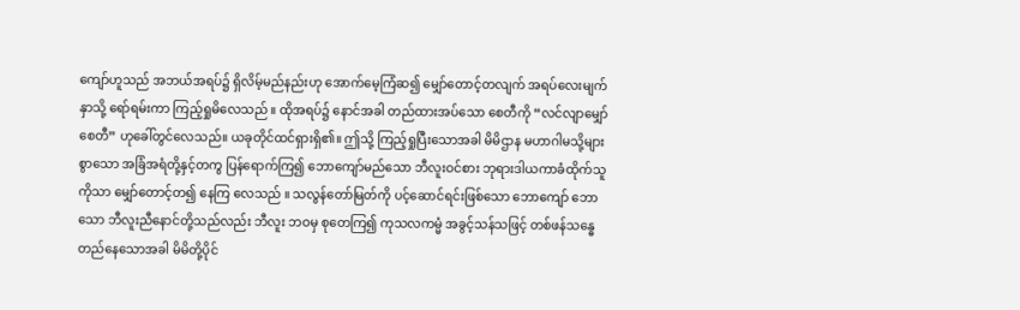ကျော်ဟူသည် အဘယ်အရပ်၌ ရှိလိမ့်မည်နည်းဟု အောက်မေ့ကြံဆ၍ မျှော်တောင့်တလျက် အရပ်လေးမျက်နှာသို့ ရော်ရမ်းကာ ကြည့်ရှုမိလေသည် ။ ထိုအရပ်၌ နောင်အခါ တည်ထားအပ်သော စေတီကို “လင်လျာမျှော်စေတီ” ဟုခေါ်တွင်လေသည်။ ယခုတိုင်ထင်ရှားရှိ၏။ ဤသို့ ကြည့်ရှုပြီးသောအခါ မိမိဌာန မဟာဂါမသို့များစွာသော အခြံအရံတို့နှင့်တကွ ပြန်ရောက်ကြ၍ ဘောကျော်မည်သော ဘီလူးဝင်စား ဘုရားဒါယကာခံထိုက်သူကိုသာ မျှော်တောင့်တ၍ နေကြ လေသည် ။ သလွန်တော်မြတ်ကို ပင့်ဆောင်ရင်းဖြစ်သော ဘောကျော် ဘောသော ဘီလူးညီနောင်တို့သည်လည်း ဘီလူး ဘဝမှ စုတေကြ၍ ကုသလကမ္မံ အခွင့်သန်သဖြင့် တစ်ဖန်သန္ဓေတည်နေသောအခါ မိမိတို့ပိုင်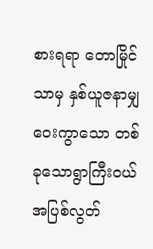စားရရာ တောမြိုင်သာမှ နှစ်ယူဇနာမျှ ဝေးကွာသော တစ်ခုသောရွာကြီးဝယ် အပြစ်လွတ်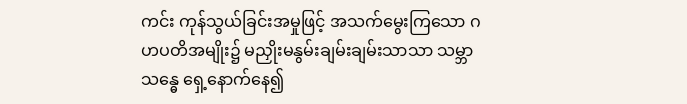ကင်း ကုန်သွယ်ခြင်းအမှုဖြင့် အသက်မွေးကြသော ဂဟပတိအမျိုး၌ မညှိုးမနွမ်းချမ်းချမ်းသာသာ သမ္ဘာသန္ဓေ ရှေ့နောက်နေ၍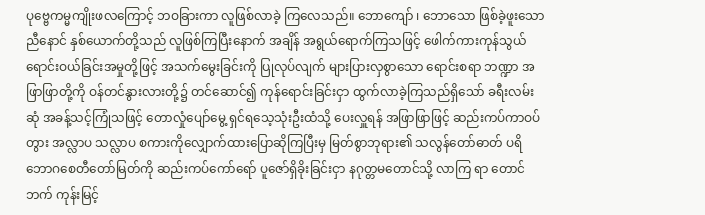ပုဗ္ဗေကမ္မကျိုးဖလကြောင့် ဘဝခြားကာ လူဖြစ်လာခဲ့ ကြလေသည်။ ဘောကျော် ၊ ဘောသော ဖြစ်ခဲ့ဖူးသော ညီနောင် နှစ်ယောက်တို့သည် လူဖြစ်ကြပြီးနောက် အချိန် အရွယ်ရောက်ကြသဖြင့် ဖေါက်ကားကုန်သွယ် ရောင်းဝယ်ခြင်းအမှုတို့ဖြင့် အသက်မွေးခြင်းကို ပြုလုပ်လျက် များပြားလှစွာသော ရောင်းစရာ ဘဏ္ဍာ အဖြာဖြာတို့ကို ဝန်တင်နွားလားတို့၌ တင်ဆောင်၍ ကုန်ရောင်းခြင်းငှာ ထွက်လာခဲ့ကြသည်ရှိသော် ခရီးလမ်းဆုံ အခန့်သင့်ကြုံသဖြင့် တောလှုံပျော်မွေ့ ရှင်ရသေ့သုံးဦးထံသို့ ပေးလှူရန် အဖြာဖြာဖြင့် ဆည်းကပ်ကာဝပ်တွား အလ္လာပ သလ္လာပ စကားကိုလျှောက်ထားပြောဆိုကြပြီးမှ မြတ်စွာဘုရား၏ သလွန်တော်ဓာတ် ပရိဘောဂစေတီတော်မြတ်ကို ဆည်းကပ်ကော်ရော် ပူဇော်ရှိခိုးခြင်းငှာ နဂုတ္တမတောင်သို့ လာကြ ရာ တောင်ဘက် ကုန်းမြင့်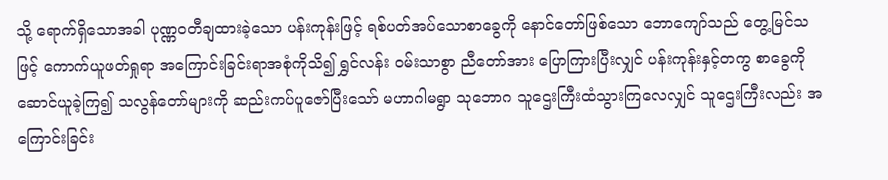သို့ ရောက်ရှိသောအခါ ပုဏ္ဏဝတီချထားခဲ့သော ပန်းကုန်းဖြင့် ရစ်ပတ်အပ်သောစာခွေကို နောင်တော်ဖြစ်သော ဘောကျော်သည် တွေ့မြင်သဖြင့် ကောက်ယူဖတ်ရှုရာ အကြောင်းခြင်းရာအစုံကိုသိ၍ ရွှင်လန်း ဝမ်းသာစွာ ညီတော်အား ပြောကြားပြီးလျှင် ပန်းကုန်းနှင့်တကွ စာခွေကိုဆောင်ယူခဲ့ကြ၍ သလွန်တော်များကို ဆည်းကပ်ပူဇော်ပြီးသော် မဟာဂါမရွာ သုဘောဂ သူဌေးကြီးထံသွားကြလေလျှင် သူဌေးကြီးလည်း အကြောင်းခြင်း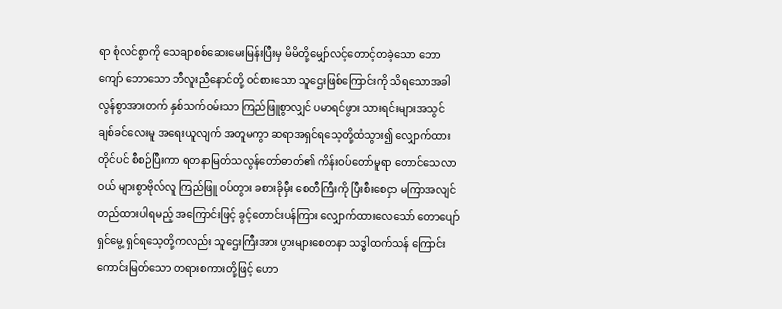ရာ စုံလင်စွာကို သေချာစစ်ဆေးမေးမြန်းပြီးမှ မိမိတို့မျှော်လင့်တောင့်တခဲ့သော ဘောကျော် ဘောသော ဘီလူးညီနောင်တို့ ဝင်စားသော သူဌေးဖြစ်ကြောင်းကို သိရသောအခါ လွန်စွာအားတက် နှစ်သက်ဝမ်းသာ ကြည်ဖြူစွာလျှင် ပမာရင်ဖွား သားရင်းများအသွင် ချစ်ခင်လေးမူ အရေးယူလျက် အတူမကွာ ဆရာအရှင်ရသေ့တို့ထံသွား၍ လျှောက်ထားတိုင်ပင် စီစဉ်ပြီးကာ ရတနာမြတ်သလွန်တော်ဓာတ်၏ ကိန်းဝပ်တော်မူရာ တောင်သေလာဝယ် များစွာဗိုလ်လူ ကြည်ဖြူ ဝပ်တွား ခစားခိုမှီး စေတီကြီးကို ပြီးစီးစေငှာ မကြာအလျင် တည်ထားပါရမည့် အကြောင်းဖြင့် ခွင့်တောင်းပန်ကြား လျှောက်ထားလေသော် တောပျော်ရှင်မွေ့ ရှင်ရသေ့တို့ကလည်း သူဌေးကြီးအား ပွားများစေတနာ သဒ္ဓါထက်သန် ကြောင်း ကောင်းမြတ်သော တရားစကားတို့ဖြင့် ဟော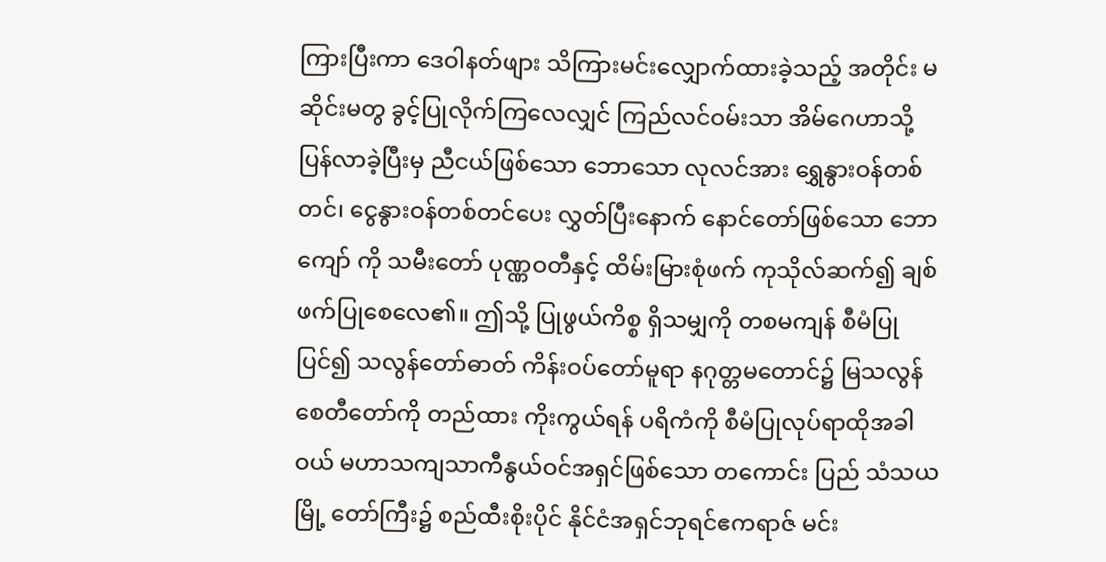ကြားပြီးကာ ဒေဝါနတ်ဖျား သိကြားမင်းလျှောက်ထားခဲ့သည့် အတိုင်း မဆိုင်းမတွ ခွင့်ပြုလိုက်ကြလေလျှင် ကြည်လင်ဝမ်းသာ အိမ်ဂေဟာသို့ ပြန်လာခဲ့ပြီးမှ ညီငယ်ဖြစ်သော ဘောသော လုလင်အား ရွှေနွားဝန်တစ်တင်၊ ငွေနွားဝန်တစ်တင်ပေး လွှတ်ပြီးနောက် နောင်တော်ဖြစ်သော ဘောကျော် ကို သမီးတော် ပုဏ္ဏဝတီနှင့် ထိမ်းမြားစုံဖက် ကုသိုလ်ဆက်၍ ချစ်ဖက်ပြုစေလေ၏။ ဤသို့ ပြုဖွယ်ကိစ္စ ရှိသမျှကို တစမကျန် စီမံပြုပြင်၍ သလွန်တော်ဓာတ် ကိန်းဝပ်တော်မူရာ နဂုတ္တမတောင်၌ မြသလွန်စေတီတော်ကို တည်ထား ကိုးကွယ်ရန် ပရိကံကို စီမံပြုလုပ်ရာထိုအခါဝယ် မဟာသကျသာကီနွယ်ဝင်အရှင်ဖြစ်သော တကောင်း ပြည် သံသယ မြို့ တော်ကြီး၌ စည်ထီးစိုးပိုင် နိုင်ငံအရှင်ဘုရင်ဧကရာဇ် မင်း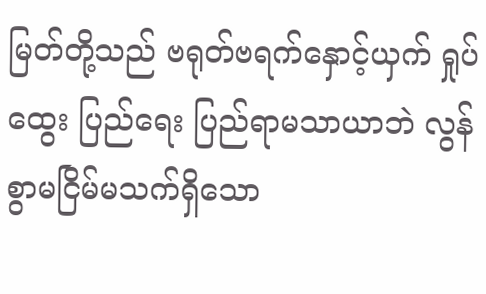မြတ်တို့သည် ဗရုတ်ဗရက်နှောင့်ယှက် ရှုပ်ထွေး ပြည်ရေး ပြည်ရာမသာယာဘဲ လွန်စွာမငြိမ်မသက်ရှိသော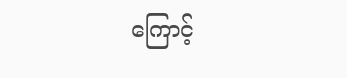ကြောင့်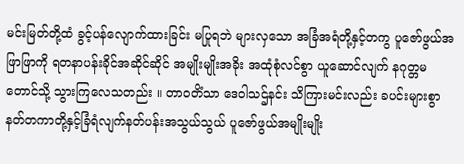မင်းမြတ်တို့ထံ ခွင့်ပန်လျောက်ထားခြင်း မပြုရဘဲ များလှသော အခြံအရံတို့နှင့်တကွ ပူဇော်ဖွယ်အဖြာဖြာကို ရတနာပန်းခိုင်အဆိုင်ဆိုင် အမျိုးမျိုးအခိုး အထုံစုံလင်စွာ ယူဆောင်လျက် နဂုတ္တမတောင်သို့ သွားကြလေသတည်း ။ တာဝတိံသာ ဒေဝါသဌ်နင်း သိကြားမင်းလည်း ခပင်းများစွာ နတ်တကာတို့နှင့်ခြံရံလျက်နတ်ပန်းအသွယ်သွယ် ပူဇော်ဖွယ်အမျိုးမျိုး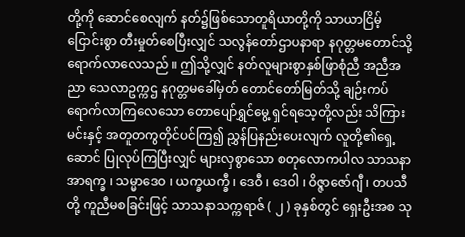တို့ကို ဆောင်စေလျက် နတ်၌ဖြစ်သောတူရိယာတို့ကို သာယာငြိမ့်ငြောင်းစွာ တီးမှုတ်စေပြီးလျှင် သလွန်တော်ဌာပနာရာ နဂုတ္တမတောင်သို့ ရောက်လာလေသည် ။ ဤသို့လျှင် နတ်လူများစွာနှစ်ဖြာစုံညီ အညီအညာ သေလာဥက္ကဌ နဂုတ္တမခေါ်မှတ် တောင်တော်မြတ်သို့ ချဉ်းကပ်ရောက်လာကြလေသော တောပျော်ရွှင်မွေ့ ရှင်ရသေ့တို့လည်း သိကြားမင်းနှင့် အတူတကွတိုင်ပင်ကြ၍ ညွှန်ပြနည်းပေးလျက် လူတို့၏ရှေ့ဆောင် ပြုလုပ်ကြပြီးလျှင် များလှစွာသော စတုလောကပါလ သာသနာ အာရက္ခ ၊ သမ္မာဒေဝ ၊ ယက္ခယက္ခီ ၊ ဒေဝီ ၊ ဒေဝါ ၊ ဝိဇ္ဇာဇော်ဂျီ ၊ တပသီတို့ ကူညီမစခြင်းဖြင့် သာသနာသက္ကရာဇ် ( ၂ ) ခုနှစ်တွင် ရှေးဦးအစ သု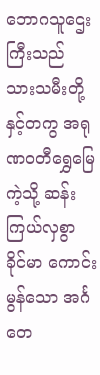ဘောဂသူဌေးကြီးသည် သားသမီးတို့နှင့်တကွ အရုဏဝတီရွှေမြေကဲ့သို့ ဆန်းကြယ်လှစွာ ခိုင်မာ ကောင်းမွန်သော အင်္ဂတေ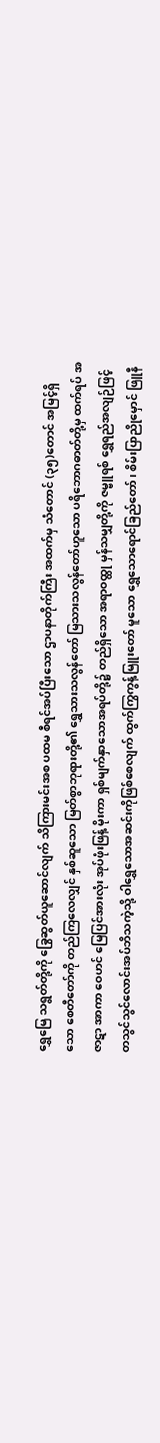ရွှေမြေ သရွတ်တို့ကို ခြွေဆွတ်ယူဆောင်လျက် သိကြားမင်းအစ ပထမ စီရင်အပ်ပြီးသော ဌာပနာတိုက်ကြီး အထက်မှ သံတောင် (၃၅)တောင် အမြင့်ရှိသော စေတီတော်ကို တည်ကြလေလျှင် နှစ်ဆူသော မြတ်စွာဘုရားတို့၏ ရွှေသားသလွန်တော် မြသားသလွန်တော်ဟူသော ပရိဘောဂဓာတ်တို့မှ ထက်ရပ် အဇာဋာ အာကာ ဝေဟင် မြေပြင်အားလုံး အုပ်ဖုံးဖြန့် မိုးကာ ရှစ်မျက်နှာသောအရပ်တို့၌ တည်ရှိသော အရာဝထ္ထု မှန်သမျှတို့ကို ဇမ္ဗူရစ် ရွှေရည်အလျဉ်ဖြင့် တသွင်သွင်လောင်းအပ်ဘိသကဲ့သို့ ဝါရွှေသောအဆင်းကိုဖြစ်စေလျက် ထွက်ကြွကွန့်မြူးတော် မူသော ရွှေသောရောင်ခြည်တော် ၊ စိမ်းပြာညိုမှောင် ဖြူနီ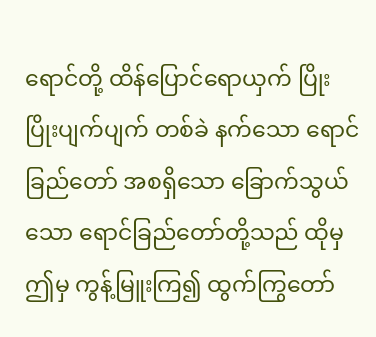ရောင်တို့ ထိန်ပြောင်ရောယှက် ပြိုးပြိုးပျက်ပျက် တစ်ခဲ နက်သော ရောင်ခြည်တော် အစရှိသော ခြောက်သွယ်သော ရောင်ခြည်တော်တို့သည် ထိုမှ ဤမှ ကွန့်မြူးကြ၍ ထွက်ကြွတော်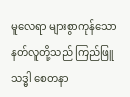မူလေရာ များစွာကုန်သော နတ်လူတို့သည် ကြည်ဖြူသဒ္ဓါ စေတနာ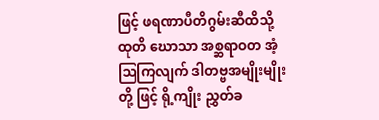ဖြင့် ဖရဏာပီတိဂွမ်းဆီထိသို့ ထုတိ ဃောသာ အစ္ဆရာဝတ အံ့ဩကြလျက် ဒါတဗ္ဗအမျိုးမျိုးတို့ ဖြင့် ရို့ကျိုး ညွှတ်ခ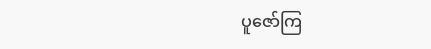ပူဇော်ကြ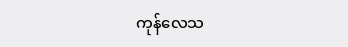ကုန်လေသ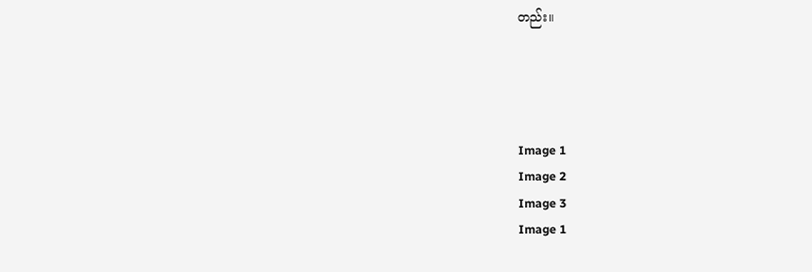တည်း။




Image 1
Image 2
Image 3
Image 1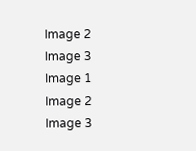Image 2
Image 3
Image 1
Image 2
Image 3